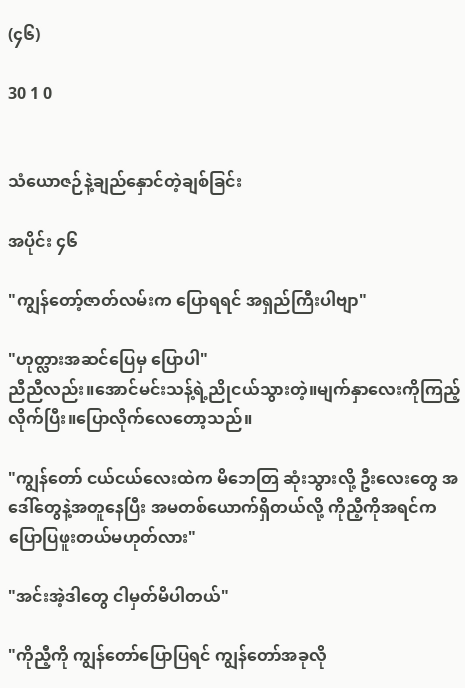(၄၆)

30 1 0


သံယောဇဉ်နဲ့ချည်နှောင်တဲ့ချစ်ခြင်း

အပိုင်း ၄၆

"ကျွန်တော့်ဇာတ်လမ်းက ပြောရရင် အရှည်ကြီးပါဗျာ"

"ဟုတ္လားအဆင်ပြေမှ ပြောပါ"
ညီညီလည်း။အောင်မင်းသန့်ရဲ့ညိုငယ်သွားတဲ့။မျက်နှာလေးကိုကြည့်လိုက်ပြီး။ပြောလိုက်လေတော့သည်။

"ကျွန်တော် ငယ်ငယ်လေးထဲက မိဘေတြ ဆုံးသွားလို့ ဦးလေးတွေ အဒေါ်တွေနဲ့အတူနေပြီး အမတစ်ယောက်ရှိတယ်လို့ ကိုညီ့ကိုအရင်က ပြောပြဖူးတယ်မဟုတ်လား"

"အင်းအဲ့ဒါတွေ ငါမှတ်မိပါတယ်"

"ကိုညီ့ကို ကျွန်တော်ပြောပြရင် ကျွန်တော်အခုလို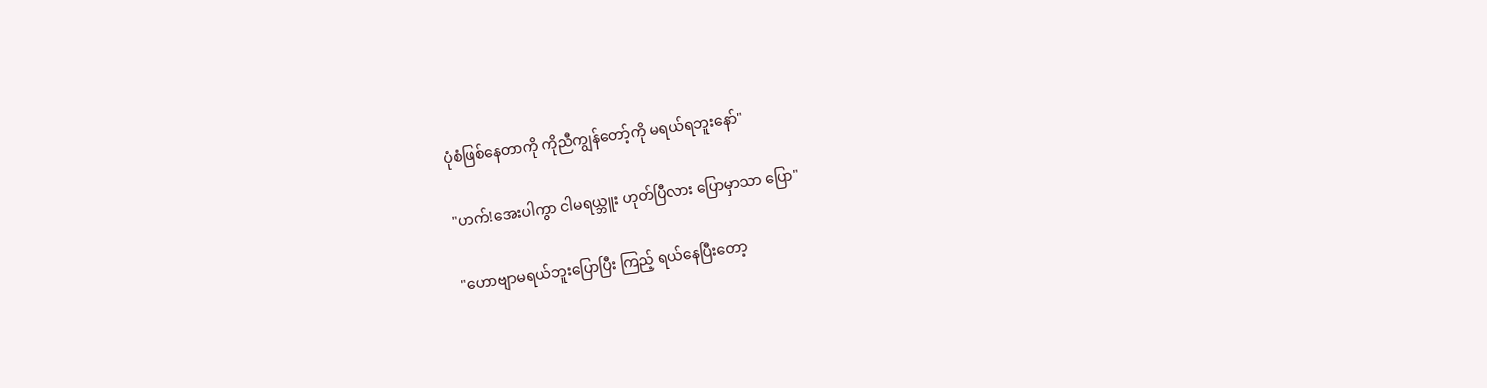ပုံစံဖြစ်နေတာကို ကိုညီကျွန်တော့်ကို မရယ်ရဘူးနော်"

"ဟက်!အေးပါကွာ ငါမရယ္ဘူး ဟုတ်ပြီလား ပြောမှာသာ ပြော"

"ဟောဗျာမရယ်ဘူးပြောပြီး ကြည့် ရယ်နေပြီးတော့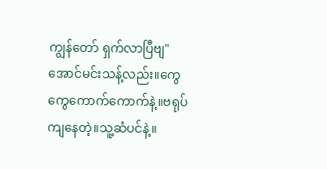ကျွန်တော် ရှက်လာပြီဗျ" အောင်မင်းသန့်လည်း။ကွေကွေကောက်ကောက်နဲ့။ဗရုပ်ကျနေတဲ့။သူ့ဆံပင်နဲ့။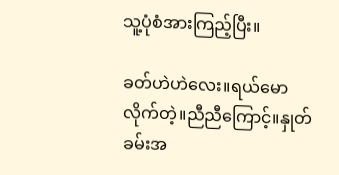သူ့ပုံစံအားကြည့်ပြီး။

ခတ်ဟဲဟဲလေး။ရယ်မောလိုက်တဲ့။ညီညီကြောင့်။နှုတ်ခမ်းအ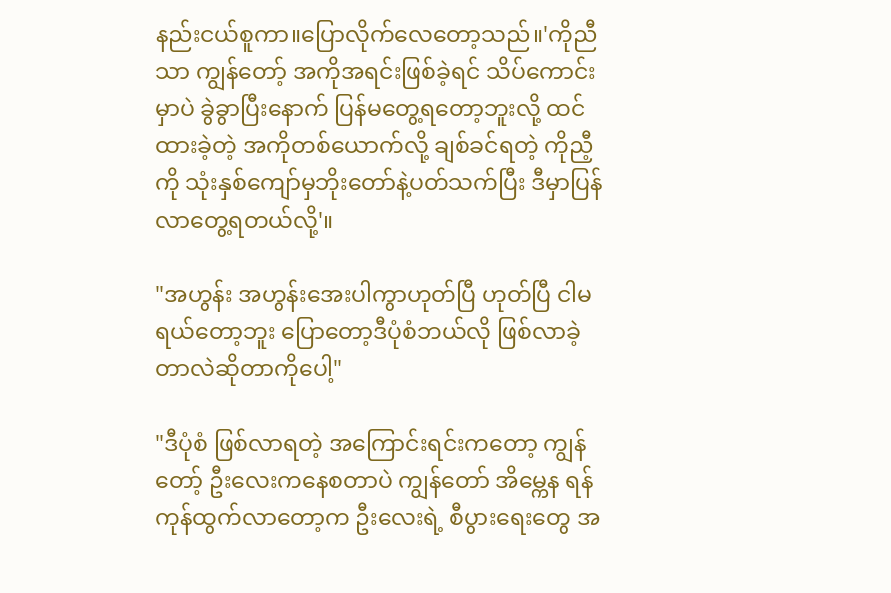နည်းငယ်စူကာ။ပြောလိုက်လေတော့သည်။'ကိုညီသာ ကျွန်တော့် အကိုအရင်းဖြစ်ခဲ့ရင် သိပ်ကောင်းမှာပဲ ခွဲခွာပြီးနောက် ပြန်မတွေ့ရတော့ဘူးလို့ ထင်ထားခဲ့တဲ့ အကိုတစ်ယောက်လို့ ချစ်ခင်ရတဲ့ ကိုညီ့ကို သုံးနှစ်ကျော်မှဘိုးတော်နဲ့ပတ်သက်ပြီး ဒီမှာပြန်လာတွေ့ရတယ်လို့'။

"အဟွန်း အဟွန်းအေးပါကွာဟုတ်ပြီ ဟုတ်ပြီ ငါမရယ်တော့ဘူး ပြောတော့ဒီပုံစံဘယ်လို ဖြစ်လာခဲ့တာလဲဆိုတာကိုပေါ့"

"ဒီပုံစံ ဖြစ်လာရတဲ့ အကြောင်းရင်းကတော့ ကျွန်တော့် ဦးလေးကနေစတာပဲ ကျွန်တော် အိမ္ကေန ရန်ကုန်ထွက်လာတော့က ဦးလေးရဲ့ စီပွားရေးတွေ အ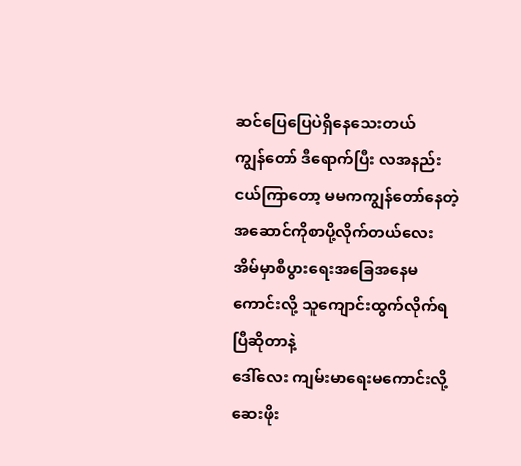ဆင်ပြေပြေပဲရှိနေသေးတယ်
ကျွန်တော် ဒီရောက်ပြီး လအနည်းငယ်ကြာတော့ မမကကျွန်တော်နေတဲ့အဆောင်ကိုစာပို့လိုက်တယ်လေး အိမ်မှာစီပွားရေးအခြေအနေမကောင်းလို့ သူကျောင်းထွက်လိုက်ရပြီဆိုတာနဲ့
ဒေါ်လေး ကျမ်းမာရေးမကောင်းလို့ ဆေးဖိုး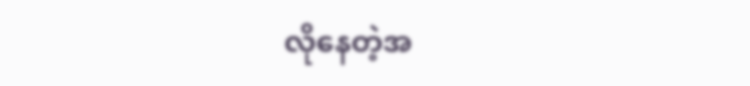လိုနေတဲ့အ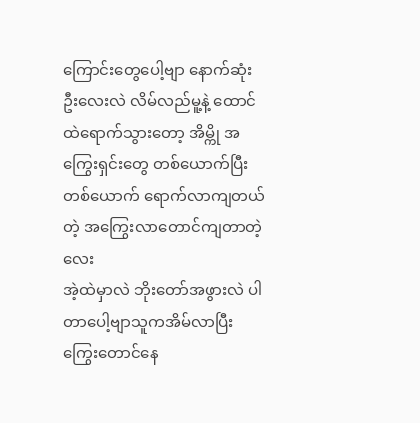ကြောင်းတွေပေါ့ဗျာ နောက်ဆုံး ဦးလေးလဲ လိမ်လည်မူ့နဲ့ ထောင်ထဲရောက်သွားတော့ အိမ္ကို အကြွေးရှင်းတွေ တစ်ယောက်ပြီး တစ်ယောက် ရောက်လာကျတယ်တဲ့ အကြွေးလာတောင်ကျတာတဲ့လေး
အဲ့ထဲမှာလဲ ဘိုးတော်အဖွားလဲ ပါတာပေါ့ဗျာသူကအိမ်လာပြီးကြွေးတောင်နေ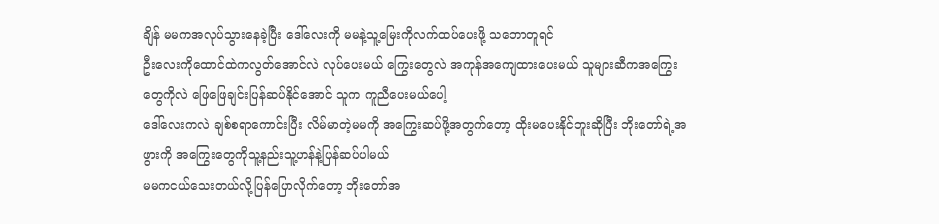ချိန် မမကအလုပ်သွားနေခဲ့ပြီး ဒေါ်လေးကို မမနဲ့သူ့မြေးကိုလက်ထပ်ပေးဖို့ သဘောတူရင်
ဦးလေးကိုထောင်ထဲကလွတ်အောင်လဲ လုပ်ပေးမယ် ကြွေးတွေလဲ အကုန်အကျေထားပေးမယ် သူများဆီကအကြွေးတွေကိုလဲ ဖြေဖြေချင်းပြန်ဆပ်နိုင်အောင် သူက ကူညီပေးမယ်ပေါ့
ဒေါ်လေးကလဲ ချစ်စရာကောင်းပြီး လိမ်မာတဲ့မမကို အကြွေးဆပ်ဖို့အတွက်တော့ ထိုးမပေးနိုင်ဘူးဆိုပြီး ဘိုးတော်ရဲ့အဖွားကို အကြွေးတွေကိုသူ့နည်းသူ့ဟန်နဲ့ပြန်ဆပ်ပါမယ်
မမကငယ်သေးတယ်လို့ပြန်ပြောလိုက်တော့ ဘိုးတော်အ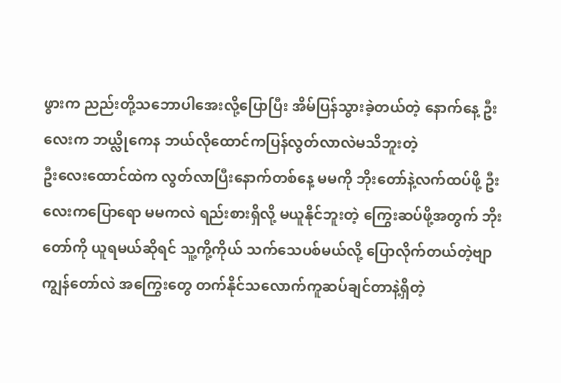ဖွားက ညည်းတို့သဘောပါအေးလို့ပြောပြီး အိမ်ပြန်သွားခဲ့တယ်တဲ့ နောက်နေ့ ဦးလေးက ဘယ္လိုကေန ဘယ်လိုထောင်ကပြန်လွတ်လာလဲမသိဘူးတဲ့
ဦးလေးထောင်ထဲက လွတ်လာပြီးနောက်တစ်နေ့ မမကို ဘိုးတော်နဲ့လက်ထပ်ဖို့ ဦးလေးကပြောရော မမကလဲ ရည်းစားရှိလို့ မယူနိုင်ဘူးတဲ့ ကြွေးဆပ်ဖို့အတွက် ဘိုးတော်ကို ယူရမယ်ဆိုရင် သူ့ကို့ကိုယ် သက်သေပစ်မယ်လို့ ပြောလိုက်တယ်တဲ့ဗျာ
ကျွန်တော်လဲ အကြွေးတွေ တက်နိုင်သလောက်ကူဆပ်ချင်တာနဲ့ရှိတဲ့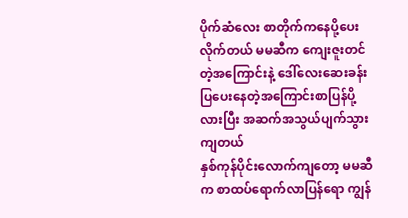ပိုက်ဆံလေး စာတိုက်ကနေပို့ပေးလိုက်တယ် မမဆီက ကျေးဇူးတင်တဲ့အကြောင်းနဲ့ ဒေါ်လေးဆေးခန်းပြပေးနေတဲ့အကြောင်းစာပြန်ပို့လားပြီး အဆက်အသွယ်ပျက်သွားကျတယ်
နှစ်ကုန်ပိုင်းလောက်ကျတော့ မမဆီက စာထပ်ရောက်လာပြန်ရော ကျွန်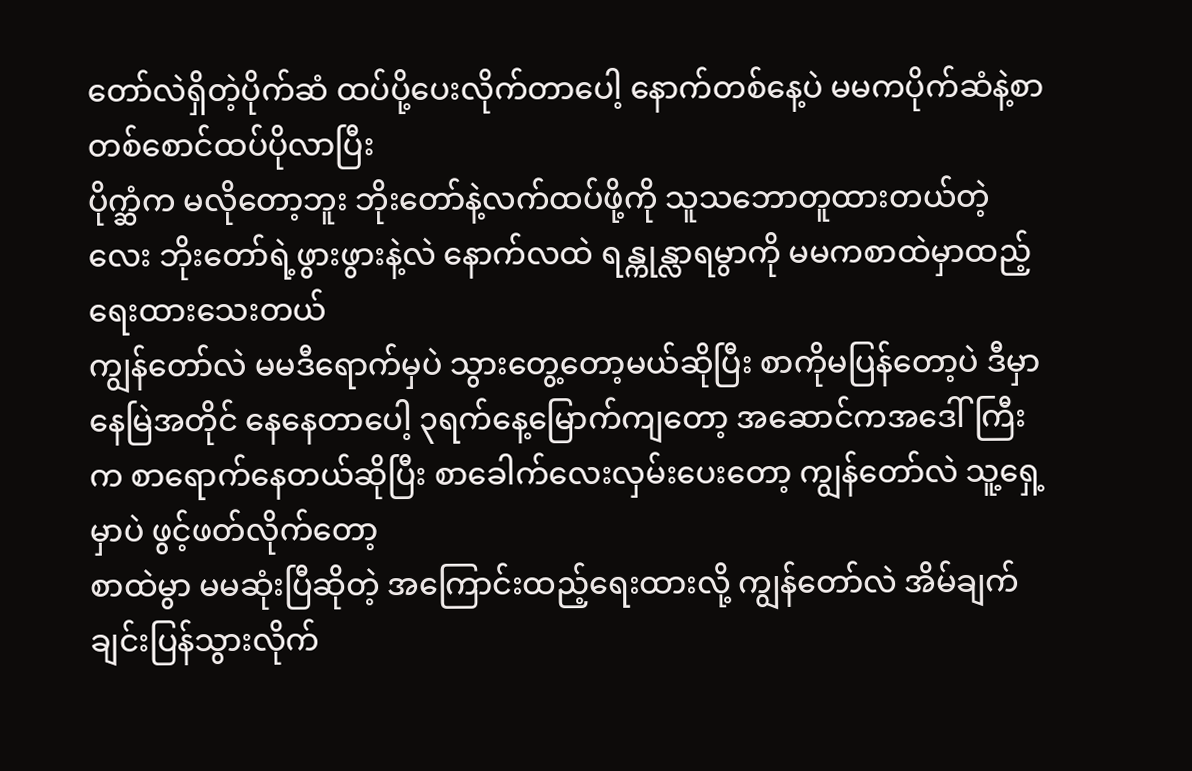တော်လဲရှိတဲ့ပိုက်ဆံ ထပ်ပို့ပေးလိုက်တာပေါ့ နောက်တစ်နေ့ပဲ မမကပိုက်ဆံနဲ့စာတစ်စောင်ထပ်ပိုလာပြီး
ပိုက္ဆံက မလိုတော့ဘူး ဘိုးတော်နဲ့လက်ထပ်ဖို့ကို သူသဘောတူထားတယ်တဲ့လေး ဘိုးတော်ရဲ့ဖွားဖွားနဲ့လဲ နောက်လထဲ ရန္ကုန္လာရမွာကို မမကစာထဲမှာထည့်ရေးထားသေးတယ်
ကျွန်တော်လဲ မမဒီရောက်မှပဲ သွားတွေ့တော့မယ်ဆိုပြီး စာကိုမပြန်တော့ပဲ ဒီမှာနေမြဲအတိုင် နေနေတာပေါ့ ၃ရက်နေ့မြောက်ကျတော့ အဆောင်ကအဒေါ်ကြီးက စာရောက်နေတယ်ဆိုပြီး စာခေါက်လေးလှမ်းပေးတော့ ကျွန်တော်လဲ သူ့ရှေ့မှာပဲ ဖွင့်ဖတ်လိုက်တော့
စာထဲမွာ မမဆုံးပြီဆိုတဲ့ အကြောင်းထည့်ရေးထားလို့ ကျွန်တော်လဲ အိမ်ချက်ချင်းပြန်သွားလိုက်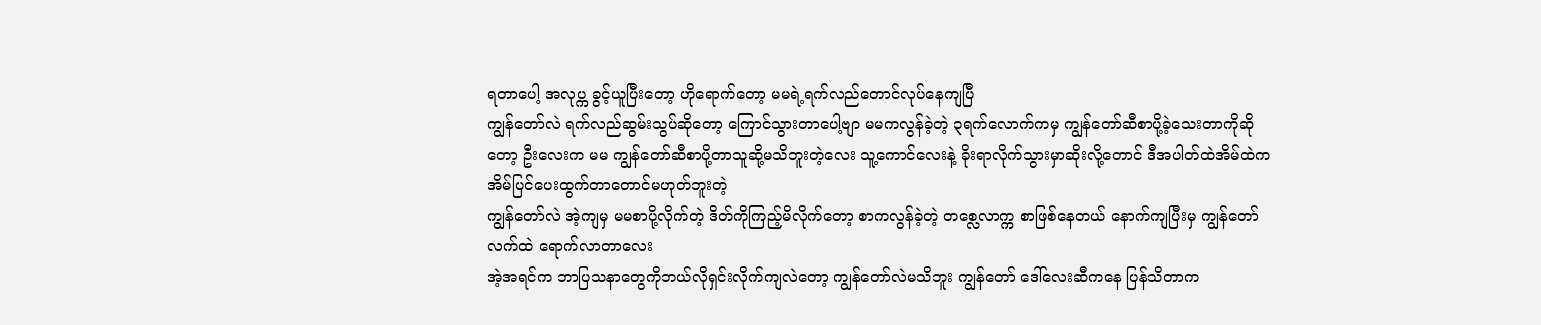ရတာပေါ့ အလုပ္က ခွင့်ယူပြီးတော့ ဟိုရောက်တော့ မမရဲ့ရက်လည်တောင်လုပ်နေကျပြီ
ကျွန်တော်လဲ ရက်လည်ဆွမ်းသွပ်ဆိုတော့ ကြောင်သွားတာပေါ့ဗျာ မမကလွန်ခဲ့တဲ့ ၃ရက်လောက်ကမှ ကျွန်တော်ဆီစာပို့ခဲ့သေးတာကိုဆိုတော့ ဦးလေးက မမ ကျွန်တော်ဆီစာပို့တာသူဆို့မသိဘူးတဲ့လေး သူ့ကောင်လေးနဲ့ ခိုးရာလိုက်သွားမှာဆိုးလို့တောင် ဒီအပါတ်ထဲအိမ်ထဲက အိမ်ပြင်ပေးထွက်တာတောင်မဟုတ်ဘူးတဲ့
ကျွန်တော်လဲ အဲ့ကျမှ မမစာပို့လိုက်တဲ့ ဒိတ်ကိုကြည့်မိလိုက်တော့ စာကလွန်ခဲ့တဲ့ တစ္လေလာက္က စာဖြစ်နေတယ် နောက်ကျပြီးမှ ကျွန်တော်လက်ထဲ ရောက်လာတာလေး
အဲ့အရင်က ဘာပြသနာတွေကိုဘယ်လိုရှင်းလိုက်ကျလဲတော့ ကျွန်တော်လဲမသိဘူး ကျွန်တော် ဒေါ်လေးဆီကနေ ပြန်သိတာက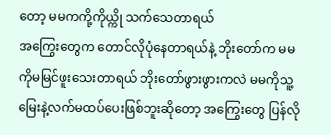တော့ မမကကို့ကိုယ္ကို သက်သေတာရယ်
အကြွေးတွေက တောင်လိုပုံနေတာရယ်နဲ့ ဘိုးတော်က မမကိုမမြင်ဖူးသေးတာရယ် ဘိုးတော်ဖွားဖွားကလဲ မမကိုသူ့မြေးနဲ့လက်မထပ်ပေးဖြစ်ဘူးဆိုတော့ အကြွေးတွေ ပြန်လို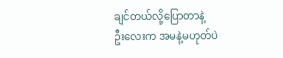ချင်တယ်လို့ပြောတာနဲ့
ဦးလေးက အမနဲ့မဟုတ်ပဲ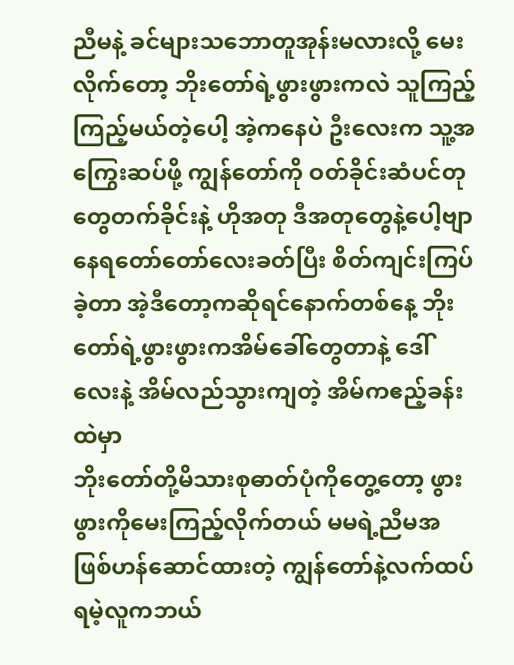ညီမနဲ့ ခင်များသဘောတူအုန်းမလားလို့ မေးလိုက်တော့ ဘိုးတော်ရဲ့ဖွားဖွားကလဲ သူကြည့်ကြည့်မယ်တဲ့ပေါ့ အဲ့ကနေပဲ ဦးလေးက သူ့အကြွေးဆပ်ဖို့ ကျွန်တော်ကို ဝတ်ခိုင်းဆံပင်တုတွေတက်ခိုင်းနဲ့ ဟိုအတု ဒီအတုတွေနဲ့ပေါ့ဗျာ
နေရတော်တော်လေးခတ်ပြီး စိတ်ကျင်းကြပ်ခဲ့တာ အဲ့ဒီတော့ကဆိုရင်နောက်တစ်နေ့ ဘိုးတော်ရဲ့ဖွားဖွားကအိမ်ခေါ်တွေတာနဲ့ ဒေါ်လေးနဲ့ အိမ်လည်သွားကျတဲ့ အိမ်ကဧည့်ခန်းထဲမှာ
ဘိုးတော်တို့မိသားစုဓာတ်ပုံကိုတွေ့တော့ ဖွားဖွားကိုမေးကြည့်လိုက်တယ် မမရဲ့ညီမအဖြစ်ဟန်ဆောင်ထားတဲ့ ကျွန်တော်နဲ့လက်ထပ်ရမဲ့လူကဘယ်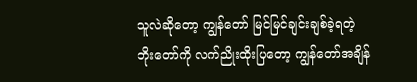သူလဲဆိုတော့ ကျွန်တော် မြင်မြင်ချင်းချစ်ခဲ့ရတဲ့
ဘိုးတော်ကို လက်ညိုးထိုးပြတော့ ကျွန်တော်အချိန်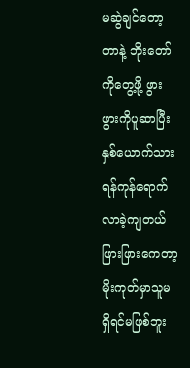မဆွဲချင်တော့တာနဲ့ ဘိုးတော်ကိုတွေ့ဖို့ ဖွားဖွားကိုပူဆာပြီး နှစ်ယောက်သားရန်ကုန်ရောက်လာခဲ့ကျတယ် ဖြားဖြားကေတာ့ မိုးကုတ်မှာသူမရှိရင်မဖြစ်ဘူး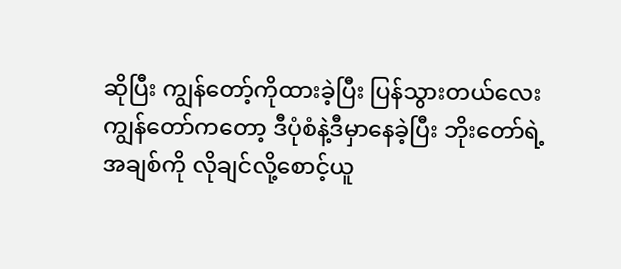ဆိုပြီး ကျွန်တော့်ကိုထားခဲ့ပြီး ပြန်သွားတယ်လေး
ကျွန်တော်ကတော့ ဒီပုံစံနဲ့ဒီမှာနေခဲ့ပြီး ဘိုးတော်ရဲ့အချစ်ကို လိုချင်လို့စောင့်ယူ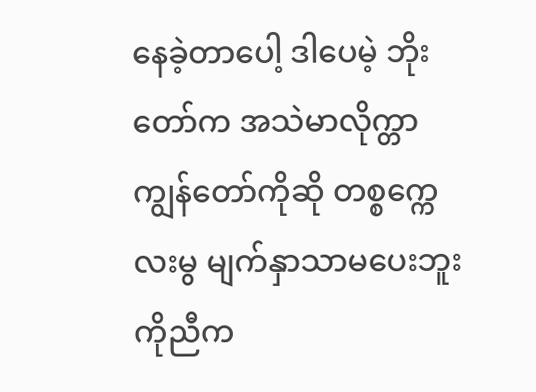နေခဲ့တာပေါ့ ဒါပေမဲ့ ဘိုးတော်က အသဲမာလိုက္တာ ကျွန်တော်ကိုဆို တစ္စက္ကေလးမွ မျက်နှာသာမပေးဘူး
ကိုညီက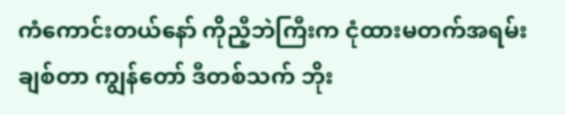ကံကောင်းတယ်နော် ကိုညီ့ဘဲကြီးက ငုံထားမတက်အရမ်းချစ်တာ ကျွန်တော် ဒီတစ်သက် ဘိုး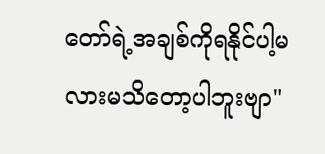တော်ရဲ့အချစ်ကိုရနိုင်ပါ့မလားမသိတော့ပါဘူးဗျာ"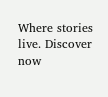Where stories live. Discover now